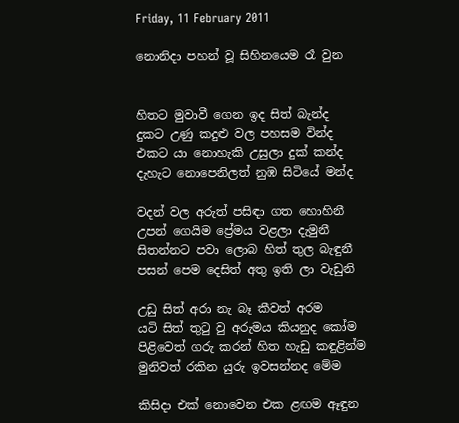Friday, 11 February 2011

නොනිදා පහන් වූ සිහිනයෙම රෑ වුන


හිතට මුවාවී ගෙන ඉද සිත් බැන්ද
දුකට උණු කදුළු වල පහසම වින්ද
එකට යා නොහැකි උසුලා දුක් කන්ද
දැහැට නොපෙනිලත් නුඹ සිටියේ මන්ද

වදන් වල අරුත් පසිඳා ගත හොහිනී
උපන් ගෙයිම ප්‍රේමය වළලා දැමුනී
සිතන්නට පවා ලොබ හිත් තුල බැඳුනී
පසන් පෙම දෙසිත් අතු ඉති ලා වැඩුනි

උඩු සිත් අරා නැ බෑ කීවත් අරම
යටි සිත් තු‍ටු වු අරුමය කියනුද කෝම
පිළිවෙත් ගරු කරන් හිත හැඩු කඳුළින්ම
මුනිවත් රකින යුරු ඉවසන්නද මේම

කිසිදා එක් නොවෙන එක ළඟම ඈඳුන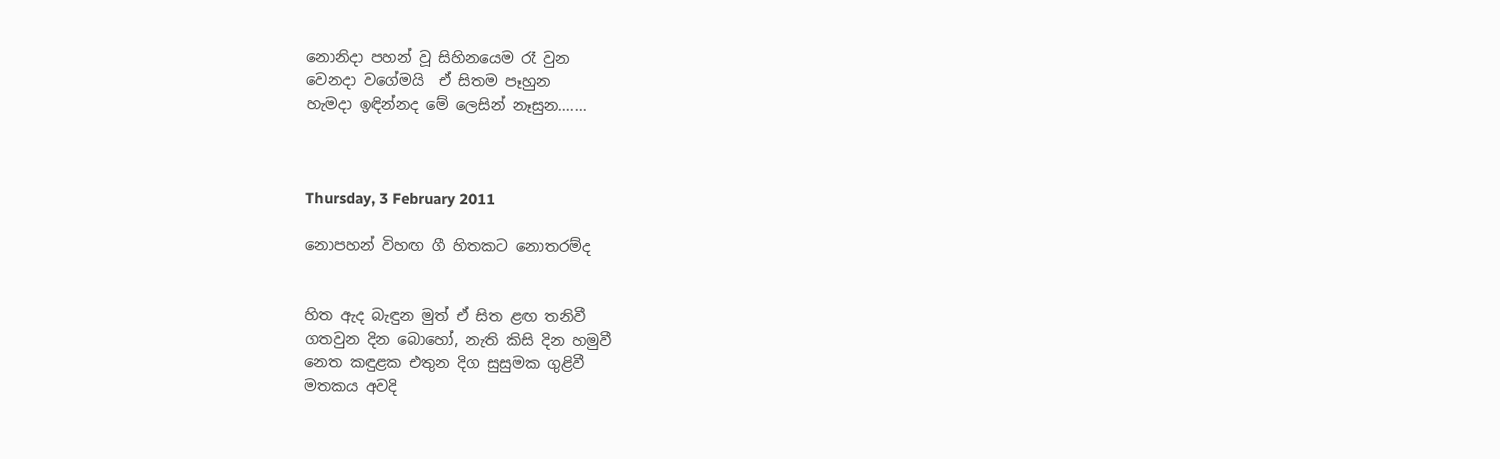නොනිදා පහන් වූ සිහිනයෙම රෑ වුන
වෙනදා වගේමයි  ඒ සිතම පෑහුන
හැමදා ඉඳින්නද මේ ලෙසින් නෑසුන.......



Thursday, 3 February 2011

නොපහන් විහඟ ගී හිතකට නොතරම්ද


හිත ඇද බැඳුන මුත් ඒ සිත ළඟ තනිවී
ගතවුන දින බොහෝ, නැති කිසි දින හමුවී
නෙත කඳුළක එතුන දිග සුසුමක ගුළිවී
මතකය අවදි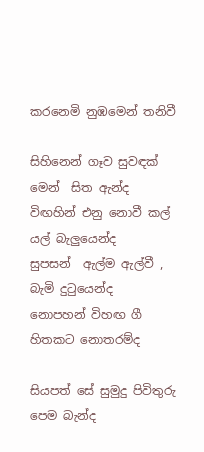කරනෙමි නුඹමෙන් තනිවී

සිහිනෙන් ගෑව සුවඳක් මෙන්  සිත ඇන්ද
විඟහින් එනු නොවී කල් යල් බැලුයෙන්ද
සුපසන්  ඇල්ම ඇල්වී , බැමි දු‍ටුයෙන්ද
නොපහන් විහඟ ගී හිතකට නොතරම්ද

සියපත් සේ සුමුදු පිවිතුරු  පෙම බැන්ද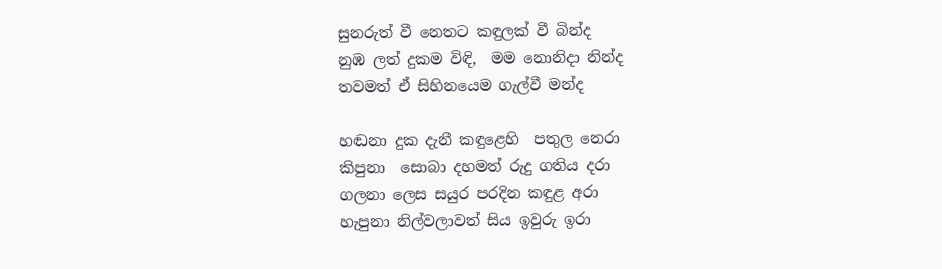සුනරුත් වී නෙතට කඳුලක් වී බින්ද
නුඹ ලත් දුකම විඳි,  මම නොනිදා නින්ද
තවමත් ඒ සිහිනයෙම ගැල්වී මන්ද

හඬනා දුක දැනී කඳුළෙහි  පතුල නෙරා
කිපුනා  සොබා දහමත් රුදු ගතිය දරා
ගලනා ලෙස සයුර පරදින කඳුළ අරා
හැපුනා නිල්වලාවත් සිය ඉවුරු ඉරා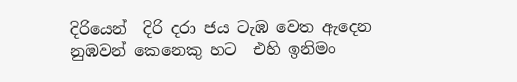දිරියෙන්  දිරි දරා ජය ටැඹ වෙත ඇදෙන
නුඹවන් කෙනෙකු හට  එහි ඉනිමං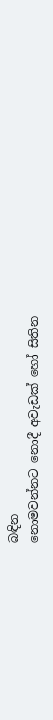බඳින
නොමවන්නට නොදී අවැඩක් හෝ සිතින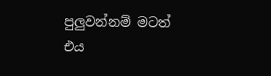පුලුවන්නම් මටත් එය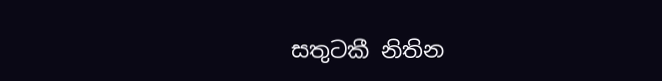සතුටකී නිතින